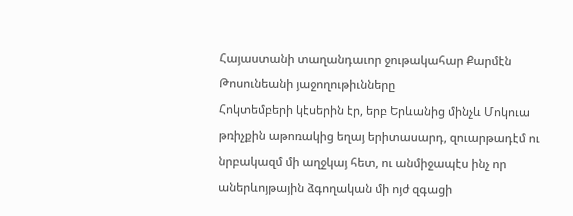Հայաստանի տաղանդաւոր ջութակահար Քարմէն Թոսունեանի յաջողութիւնները
Հոկտեմբերի կէսերին էր, երբ Երևանից մինչև Մոկուա թռիչքին աթոռակից եղայ երիտասարդ, զուարթադէմ ու նրբակազմ մի աղջկայ հետ, ու անմիջապէս ինչ որ աներևոյթային ձգողական մի ոյժ զգացի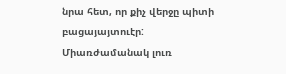նրա հետ, որ քիչ վերջը պիտի բացայայտուէր:
Միառժամանակ լուռ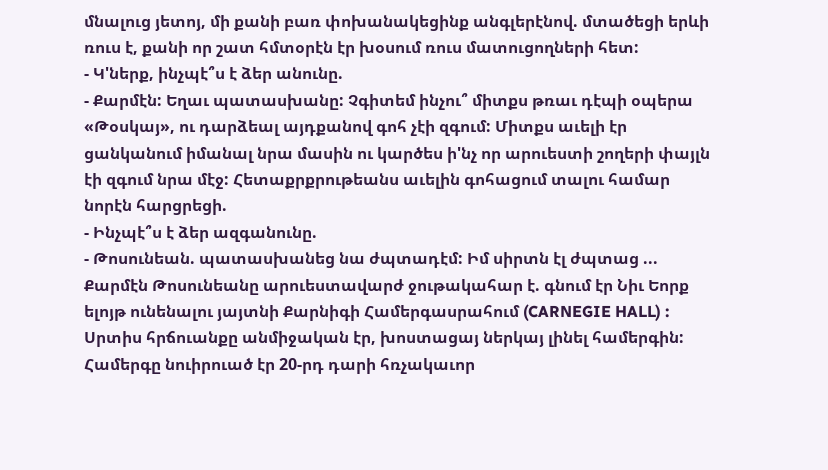մնալուց յետոյ, մի քանի բառ փոխանակեցինք անգլերէնով. մտածեցի երևի ռուս է, քանի որ շատ հմտօրէն էր խօսում ռուս մատուցողների հետ:
- Կ'ներք, ինչպէ՞ս է ձեր անունը.
- Քարմէն: Եղաւ պատասխանը: Չգիտեմ ինչու՞ միտքս թռաւ դէպի օպերա «Թօսկայ», ու դարձեալ այդքանով գոհ չէի զգում: Միտքս աւելի էր ցանկանում իմանալ նրա մասին ու կարծես ի'նչ որ արուեստի շողերի փայլն էի զգում նրա մէջ: Հետաքրքրութեանս աւելին գոհացում տալու համար նորէն հարցրեցի.
- Ինչպէ՞ս է ձեր ազգանունը.
- Թոսունեան. պատասխանեց նա ժպտադէմ: Իմ սիրտն էլ ժպտաց ...
Քարմէն Թոսունեանը արուեստավարժ ջութակահար է. գնում էր Նիւ Եորք ելոյթ ունենալու յայտնի Քարնիգի Համերգասրահում (CARNEGIE HALL) : Սրտիս հրճուանքը անմիջական էր, խոստացայ ներկայ լինել համերգին:
Համերգը նուիրուած էր 20-րդ դարի հռչակաւոր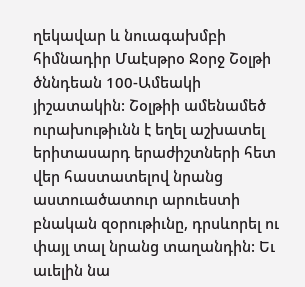ղեկավար և նուագախմբի հիմնադիր Մաէսթրօ Ջօրջ Շօլթի ծննդեան 100-Ամեակի յիշատակին: Շօլթիի ամենամեծ ուրախութիւնն է եղել աշխատել երիտասարդ երաժիշտների հետ վեր հաստատելով նրանց աստուածատուր արուեստի բնական զօրութիւնը, դրսևորել ու փայլ տալ նրանց տաղանդին: Եւ աւելին նա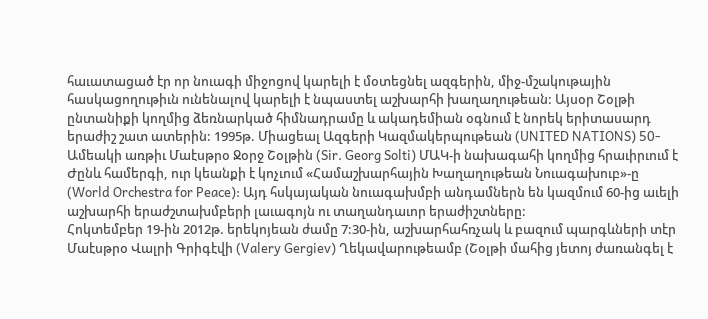հաւատացած էր որ նուագի միջոցով կարելի է մօտեցնել ազգերին, միջ-մշակութային հասկացողութիւն ունենալով կարելի է նպաստել աշխարհի խաղաղութեան: Այսօր Շօլթի ընտանիքի կողմից ձեռնարկած հիմնադրամը և ակադեմիան օգնում է նորեկ երիտասարդ երաժիշ շատ ատերին: 1995թ. Միացեալ Ազգերի Կազմակերպութեան (UNITED NATIONS) 50-Ամեակի առթիւ Մաէսթրօ Ջօրջ Շօլթին (Sir. Georg Solti) ՄԱԿ-ի նախագահի կողմից հրաւիրւում է Ժընև համերգի, ուր կեանքի է կոչւում «Համաշխարհային Խաղաղութեան Նուագախուբ»-ը (World Orchestra for Peace): Այդ հսկայական նուագախմբի անդամներն են կազմում 60-ից աւելի աշխարհի երաժշտախմբերի լաւագոյն ու տաղանդաւոր երաժիշտները:
Հոկտեմբեր 19-ին 2012թ. երեկոյեան ժամը 7:30-ին, աշխարհահռչակ և բազում պարգևների տէր Մաէսթրօ Վալրի Գրիգէվի (Valery Gergiev) Ղեկավարութեամբ (Շօլթի մահից յետոյ ժառանգել է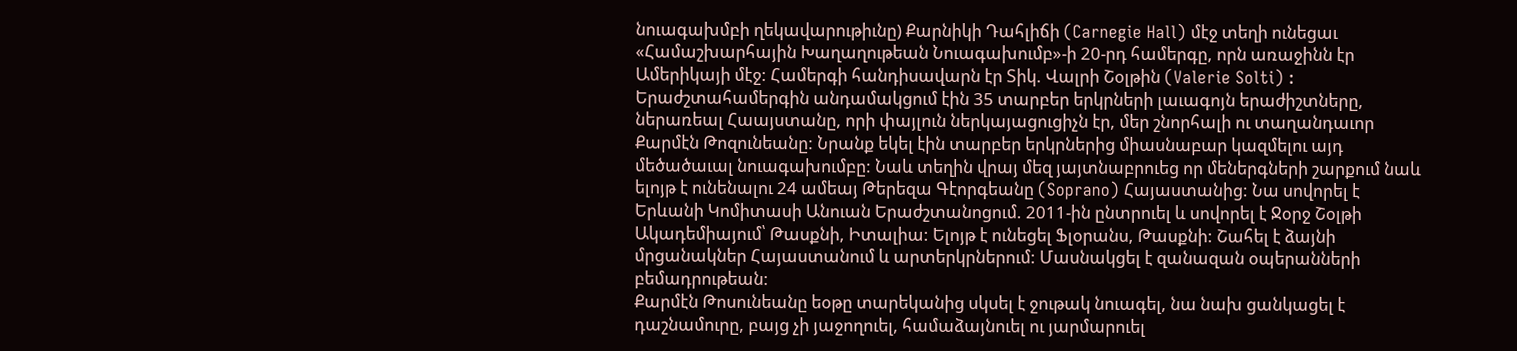նուագախմբի ղեկավարութիւնը) Քարնիկի Դահլիճի (Carnegie Hall) մէջ տեղի ունեցաւ «Համաշխարհային Խաղաղութեան Նուագախումբ»-ի 20-րդ համերգը, որն առաջինն էր Ամերիկայի մէջ: Համերգի հանդիսավարն էր Տիկ. Վալրի Շօլթին (Valerie Solti) : Երաժշտահամերգին անդամակցում էին 35 տարբեր երկրների լաւագոյն երաժիշտները, ներառեալ Հաայստանը, որի փայլուն ներկայացուցիչն էր, մեր շնորհալի ու տաղանդաւոր Քարմէն Թոզունեանը: Նրանք եկել էին տարբեր երկրներից միասնաբար կազմելու այդ մեծածաւալ նուագախումբը: Նաև տեղին վրայ մեզ յայտնաբրուեց որ մեներգների շարքում նաև ելոյթ է ունենալու 24 ամեայ Թերեզա Գէորգեանը (Soprano) Հայաստանից: Նա սովորել է Երևանի Կոմիտասի Անուան Երաժշտանոցում. 2011-ին ընտրուել և սովորել է Ջօրջ Շօլթի Ակադեմիայում՝ Թասքնի, Իտալիա: Ելոյթ է ունեցել Ֆլօրանս, Թասքնի: Շահել է ձայնի մրցանակներ Հայաստանում և արտերկրներում: Մասնակցել է զանազան օպերանների բեմադրութեան:
Քարմէն Թոսունեանը եօթը տարեկանից սկսել է ջութակ նուագել, նա նախ ցանկացել է դաշնամուրը, բայց չի յաջողուել, համաձայնուել ու յարմարուել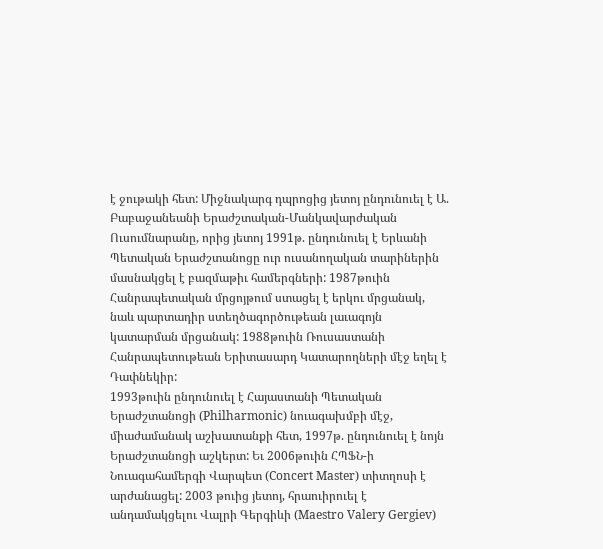է ջութակի հետ: Միջնակարգ դպրոցից յետոյ ընդունուել է Ա. Բաբաջանեանի Երաժշտական-Մանկավարժական Ուսումնարանը, որից յետոյ 1991թ. ընդունուել է Երևանի Պետական Երաժշտանոցը ուր ուսանողական տարիներին մասնակցել է բազմաթիւ համերգների: 1987թուին Հանրապետական մրցոյթում ստացել է երկու մրցանակ, նաև պարտադիր ստեղծագործութեան լաւագոյն կատարման մրցանակ: 1988թուին Ռուսաստանի Հանրապետութեան Երիտասարդ Կատարողների մէջ եղել է Դափնեկիր:
1993թուին ընդունուել է Հայաստանի Պետական Երաժշտանոցի (Philharmonic) նուագախմբի մէջ, միաժամանակ աշխատանքի հետ, 1997թ. ընդունուել է նոյն Երաժշտանոցի աշկերտ: Եւ 2006թուին ՀՊՖՆ-ի Նուագահամերգի Վարպետ (Concert Master) տիտղոսի է արժանացել: 2003 թուից յետոյ, հրաուիրուել է անդամակցելու Վալրի Գերգիևի (Maestro Valery Gergiev)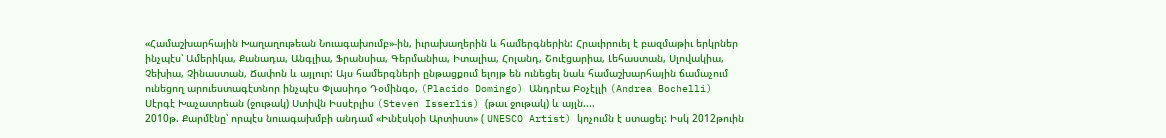«Համաշխարհային Խաղաղութեան Նուագախումբ»-ին, իւրախաղերին և համերգներին: Հրաւիրուել է բազմաթիւ երկրներ ինչպէս՝ Ամերիկա, Քանադա, Անգլիա, Ֆրանսիա, Գերմանիա, Իտալիա, Հոլանդ, Շուէցարիա, Լեհաստան, Սլովակիա, Չեխիա, Չինաստան, Ճափոն և այլուր: Այս համերգների ընթացքում ելոյթ են ունեցել նաև համաշխարհային ճամաչում ունեցող արուեստագէտնոր ինչպէս Փլասիդօ Դօմինգօ, (Placido Domingo) Անդրէա Բօչէլլի (Andrea Bochelli) Սէրգէ Խաչատրեան (ջութակ) Ստիվն Իսսէրլիս (Steven Isserlis) (թաւ ջութակ) և այլն....
2010թ. Քարմէնը՝ որպէս նուագախմբի անդամ «Իւնէսկօի Արտիստ» ( UNESCO Artist) կոչումն է ստացել: Իսկ 2012թուին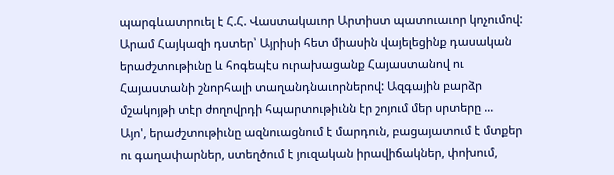պարգևատրուել է Հ.Հ. Վաստակաւոր Արտիստ պատուաւոր կոչումով:
Արամ Հայկազի դստեր՝ Այրիսի հետ միասին վայելեցինք դասական երաժշտութիւնը և հոգեպէս ուրախացանք Հայաստանով ու Հայաստանի շնորհալի տաղանդնաւորներով: Ազգային բարձր մշակոյթի տէր ժողովրդի հպարտութիւնն էր շոյում մեր սրտերը ...
Այո', երաժշտութիւնը ազնուացնում է մարդուն, բացայատում է մտքեր ու գաղափարներ, ստեղծում է յուզական իրավիճակներ, փոխում,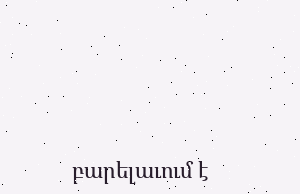բարելաւում է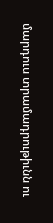մարդուս տրամադրութիւնն ու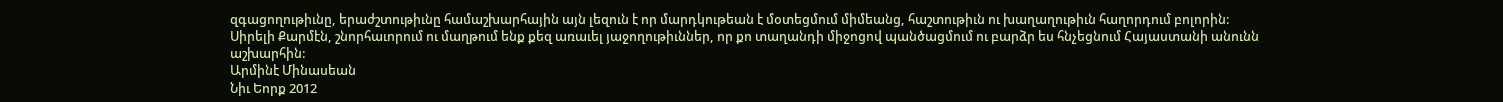զգացողութիւնը, երաժշտութիւնը համաշխարհային այն լեզուն է որ մարդկութեան է մօտեցմում միմեանց, հաշտութիւն ու խաղաղութիւն հաղորդում բոլորին:
Սիրելի Քարմէն, շնորհաւորում ու մաղթում ենք քեզ առաւել յաջողութիւններ, որ քո տաղանդի միջոցով պանծացմում ու բարձր ես հնչեցնում Հայաստանի անունն աշխարհին:
Արմինէ Մինասեան
Նիւ Եորք 2012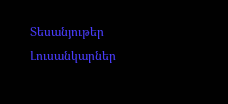Տեսանյութեր
Լուսանկարներ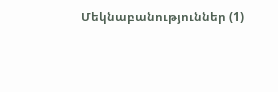Մեկնաբանություններ (1)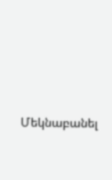Մեկնաբանել